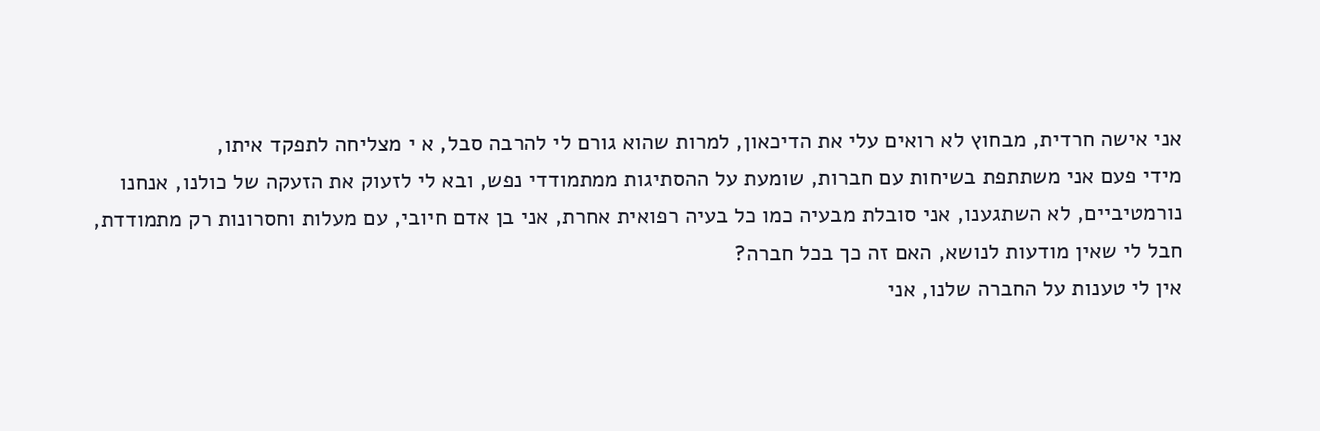אני אישה חרדית, מבחוץ לא רואים עלי את הדיכאון, למרות שהוא גורם לי להרבה סבל, א י מצליחה לתפקד איתו,
מידי פעם אני משתתפת בשיחות עם חברות, שומעת על ההסתיגות ממתמודדי נפש, ובא לי לזעוק את הזעקה של כולנו, אנחנו נורמטיביים, לא השתגענו, אני סובלת מבעיה כמו כל בעיה רפואית אחרת, אני בן אדם חיובי, עם מעלות וחסרונות רק מתמודדת,
חבל לי שאין מודעות לנושא, האם זה כך בכל חברה?
אין לי טענות על החברה שלנו, אני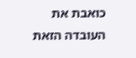כואבת את העובדה הזאת